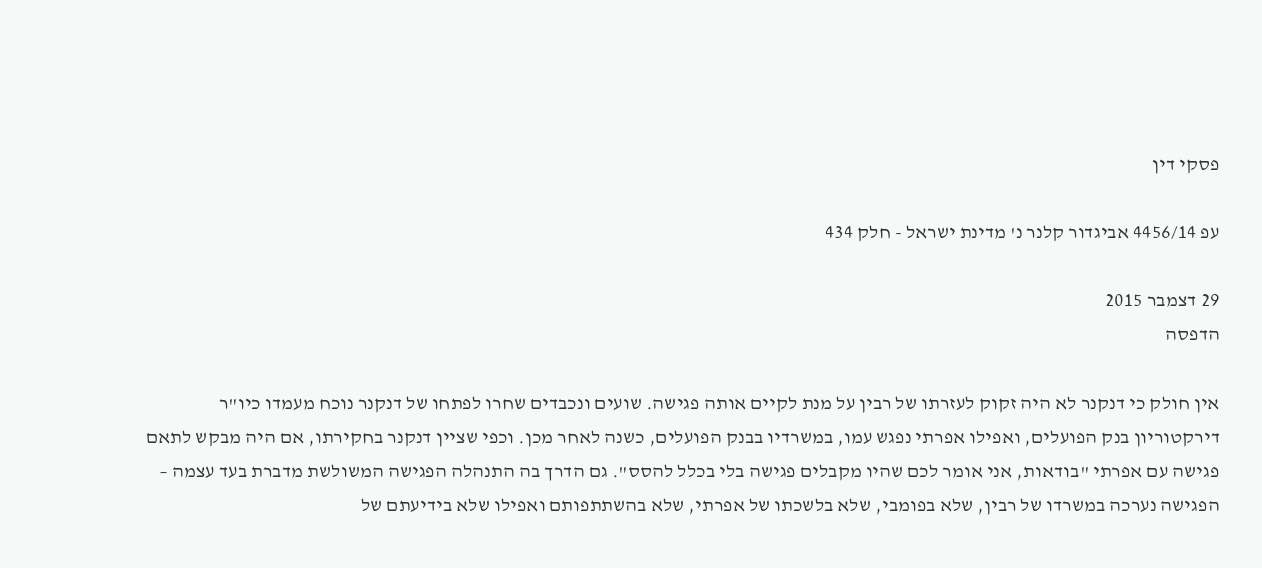פסקי דין

עפ 4456/14 אביגדור קלנר נ' מדינת ישראל - חלק 434

29 דצמבר 2015
הדפסה

אין חולק כי דנקנר לא היה זקוק לעזרתו של רבין על מנת לקיים אותה פגישה. שועים ונכבדים שחרו לפתחו של דנקנר נוכח מעמדו כיו"ר דירקטוריון בנק הפועלים, ואפילו אפרתי נפגש עמו, במשרדיו בבנק הפועלים, כשנה לאחר מכן. וכפי שציין דנקנר בחקירתו, אם היה מבקש לתאם פגישה עם אפרתי "בודאות, אני אומר לכם שהיו מקבלים פגישה בלי בכלל להסס". גם הדרך בה התנהלה הפגישה המשולשת מדברת בעד עצמה – הפגישה נערכה במשרדו של רבין, שלא בפומבי, שלא בלשכתו של אפרתי, שלא בהשתתפותם ואפילו שלא בידיעתם של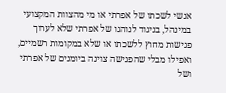אנשי לשכתו של אפרתי או מי מהצוות המקצועי במינהל, בניגוד לנוהגו של אפרתי שלא לערוך פגישות מחוץ ללשכתו או שלא במקומות רשמיים, ואפילו מבלי שהפגישה צוינה ביומנים של אפרתי ושל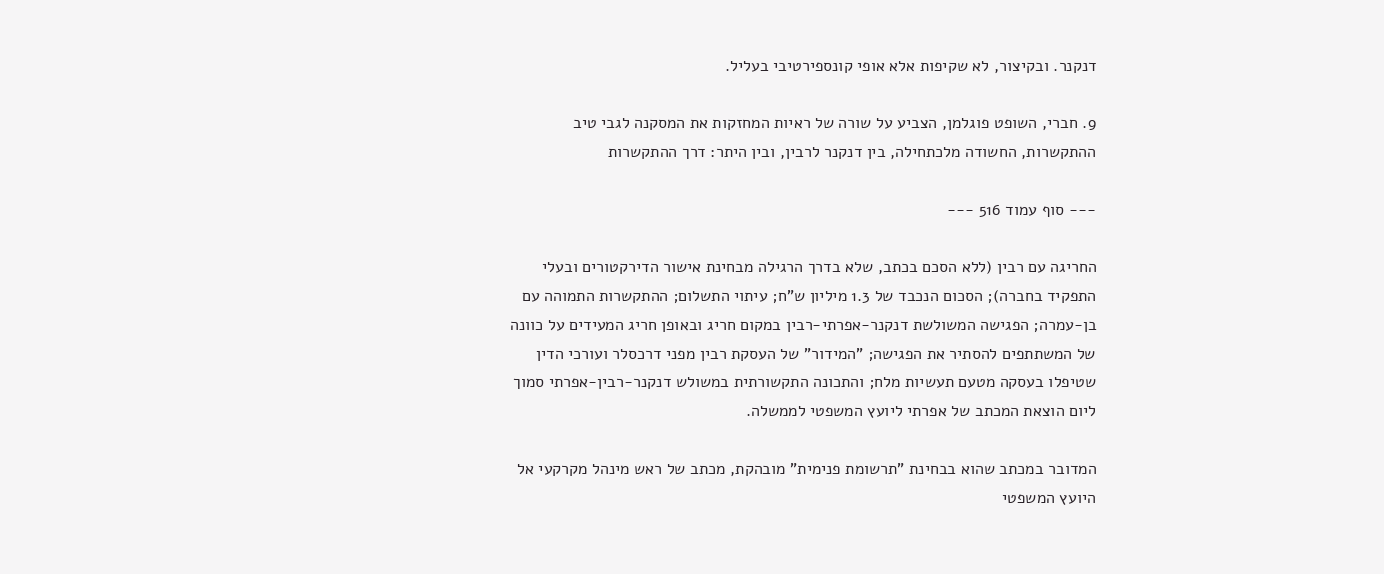דנקנר. ובקיצור, לא שקיפות אלא אופי קונספירטיבי בעליל.

9. חברי, השופט פוגלמן, הצביע על שורה של ראיות המחזקות את המסקנה לגבי טיב ההתקשרות, החשודה מלכתחילה, בין דנקנר לרבין, ובין היתר: דרך ההתקשרות

--- סוף עמוד 516 ---

החריגה עם רבין (ללא הסכם בכתב, שלא בדרך הרגילה מבחינת אישור הדירקטורים ובעלי התפקיד בחברה); הסכום הנכבד של 1.3 מיליון ש"ח; עיתוי התשלום; ההתקשרות התמוהה עם בן-עמרה; הפגישה המשולשת דנקנר-אפרתי-רבין במקום חריג ובאופן חריג המעידים על כוונה של המשתתפים להסתיר את הפגישה; "המידור" של העסקת רבין מפני דרכסלר ועורכי הדין שטיפלו בעסקה מטעם תעשיות מלח; והתכונה התקשורתית במשולש דנקנר-רבין-אפרתי סמוך ליום הוצאת המכתב של אפרתי ליועץ המשפטי לממשלה.

המדובר במכתב שהוא בבחינת "תרשומת פנימית" מובהקת, מכתב של ראש מינהל מקרקעי אל היועץ המשפטי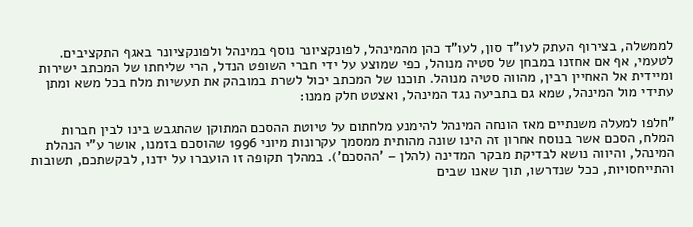לממשלה, בצירוף העתק לעו"ד סון, לעו"ד כהן מהמינהל, לפונקציונר נוסף במינהל ולפונקציונר באגף התקציבים. לטעמי, אף אם אחזנו במבחן של סטיה מנוהל, כפי שמוצע על ידי חברי השופט הנדל, הרי שליחתו של המכתב ישירות ומיידית אל האחיין רבין, מהווה סטיה מנוהל. תוכנו של המכתב יכול לשרת במובהק את תעשיות מלח בכל משא ומתן עתידי מול המינהל, שמא גם בתביעה נגד המינהל, ואצטט חלק ממנו:

"חלפו למעלה משנתיים מאז הונחה המינהל להימנע מלחתום על טיוטת ההסכם המתוקן שהתגבש בינו לבין חברות המלח, הסכם אשר בנוסח אחרון זה הינו שונה מהותית ממסמך עקרונות מיוני 1996 שהוסכם בזמנו, אושר ע"י הנהלת המינהל, והיווה נושא לבדיקת מבקר המדינה (להלן – 'ההסכם'). במהלך תקופה זו הועברו על ידנו, לבקשתכם, תשובות והתייחסויות, ככל שנדרשו, תוך שאנו שבים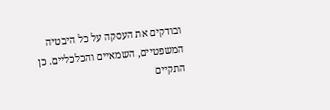ובודקים את העסקה על כל היבטיה המשפטיים, השמאיים והכלכליים. כן התקיים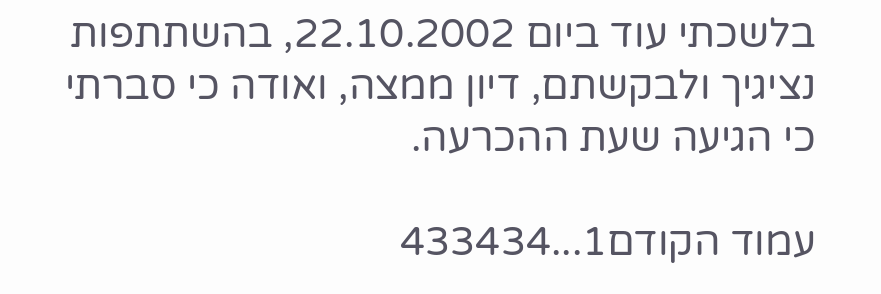בלשכתי עוד ביום 22.10.2002, בהשתתפות נציגיך ולבקשתם, דיון ממצה, ואודה כי סברתי כי הגיעה שעת ההכרעה.

עמוד הקודם1...433434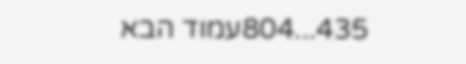435...804עמוד הבא